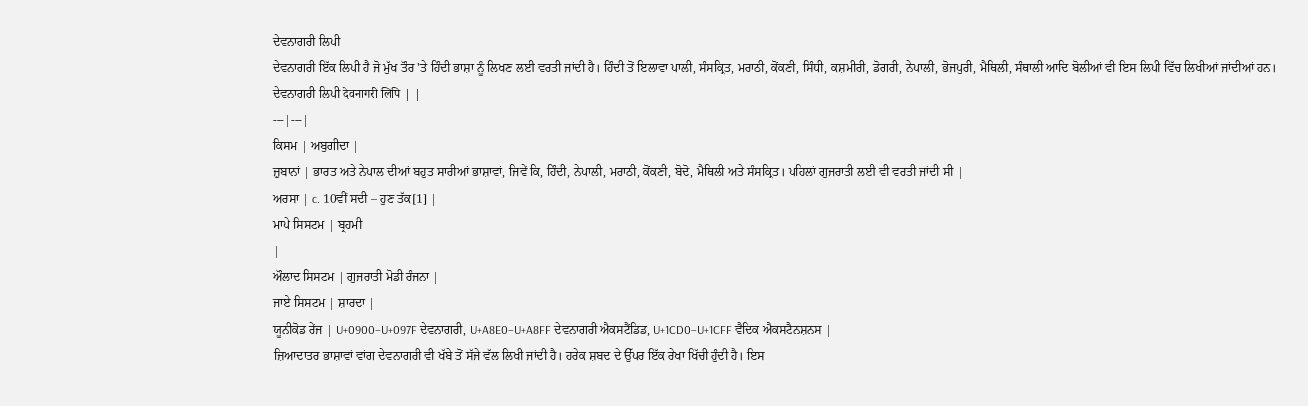ਦੇਵਨਾਗਰੀ ਲਿਪੀ
ਦੇਵਨਾਗਰੀ ਇੱਕ ਲਿਪੀ ਹੈ ਜੋ ਮੁੱਖ ਤੌਰ 'ਤੇ ਹਿੰਦੀ ਭਾਸ਼ਾ ਨੂੰ ਲਿਖਣ ਲਈ ਵਰਤੀ ਜਾਂਦੀ ਹੈ। ਹਿੰਦੀ ਤੋਂ ਇਲਾਵਾ ਪਾਲੀ, ਸੰਸਕ੍ਰਿਤ, ਮਰਾਠੀ, ਕੋਂਕਣੀ, ਸਿੰਧੀ, ਕਸ਼ਮੀਰੀ, ਡੋਗਰੀ, ਨੇਪਾਲੀ, ਭੋਜਪੁਰੀ, ਮੈਥਿਲੀ, ਸੰਥਾਲੀ ਆਦਿ ਬੋਲੀਆਂ ਵੀ ਇਸ ਲਿਪੀ ਵਿੱਚ ਲਿਖੀਆਂ ਜਾਂਦੀਆਂ ਹਨ।
ਦੇਵਨਾਗਰੀ ਲਿਪੀ देवनागरी लिपि | |
---|---|
ਕਿਸਮ | ਅਬੁਗੀਦਾ |
ਜ਼ੁਬਾਨਾਂ | ਭਾਰਤ ਅਤੇ ਨੇਪਾਲ ਦੀਆਂ ਬਹੁਤ ਸਾਰੀਆਂ ਭਾਸ਼ਾਵਾਂ, ਜਿਵੇਂ ਕਿ, ਹਿੰਦੀ, ਨੇਪਾਲੀ, ਮਰਾਠੀ, ਕੋਂਕਣੀ, ਬੋਦੋ, ਮੈਥਿਲੀ ਅਤੇ ਸੰਸਕ੍ਰਿਤ। ਪਹਿਲਾਂ ਗੁਜਰਾਤੀ ਲਈ ਵੀ ਵਰਤੀ ਜਾਂਦੀ ਸੀ |
ਅਰਸਾ | c. 10ਵੀਂ ਸਦੀ – ਹੁਣ ਤੱਕ[1] |
ਮਾਪੇ ਸਿਸਟਮ | ਬ੍ਰਹਮੀ
|
ਔਲਾਦ ਸਿਸਟਮ | ਗੁਜਰਾਤੀ ਮੋਡੀ ਰੰਜਨਾ |
ਜਾਏ ਸਿਸਟਮ | ਸ਼ਾਰਦਾ |
ਯੂਨੀਕੋਡ ਰੇਂਜ | U+0900–U+097F ਦੇਵਨਾਗਰੀ, U+A8E0–U+A8FF ਦੇਵਨਾਗਰੀ ਐਕਸਟੈਂਡਿਡ, U+1CD0–U+1CFF ਵੈਦਿਕ ਐਕਸਟੈਨਸ਼ਨਸ |
ਜ਼ਿਆਦਾਤਰ ਭਾਸ਼ਾਵਾਂ ਵਾਂਗ ਦੇਵਨਾਗਰੀ ਵੀ ਖੱਬੇ ਤੋਂ ਸੱਜੇ ਵੱਲ ਲਿਖੀ ਜਾਂਦੀ ਹੈ। ਹਰੇਕ ਸ਼ਬਦ ਦੇ ਉੱਪਰ ਇੱਕ ਰੇਖਾ ਖਿੱਚੀ ਹੁੰਦੀ ਹੈ। ਇਸ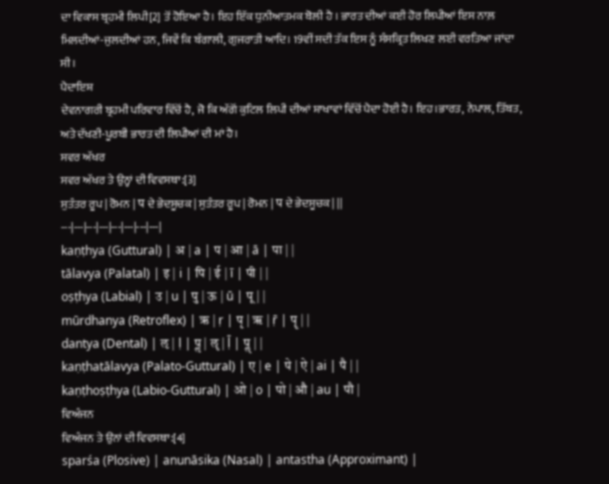ਦਾ ਵਿਕਾਸ ਬ੍ਰਹਮੀ ਲਿਪੀ[2] ਤੋਂ ਹੋਇਆ ਹੈ। ਇਹ ਇੱਕ ਧੁਨੀਆਤਮਕ ਬੋਲੀ ਹੈ । ਭਾਰਤ ਦੀਆਂ ਕਈ ਹੋਰ ਲਿਪੀਆਂ ਇਸ ਨਾਲ਼ ਮਿਲਦੀਆਂ-ਜੁਲਦੀਆਂ ਹਨ, ਜਿਵੇਂ ਕਿ ਬੰਗਾਲੀ, ਗੁਜਰਾਤੀ ਆਦਿ। 19ਵੀਂ ਸਦੀ ਤੱਕ ਇਸ ਨੂੰ ਸੰਸਕ੍ਰਿਤ ਲਿਖਣ ਲਈ ਵਰਤਿਆ ਜਾਂਦਾ ਸੀ।
ਪੈਦਾਇਸ਼
ਦੇਵਨਾਗਰੀ ਬ੍ਰਹਮੀ ਪਰਿਵਾਰ ਵਿੱਚੋਂ ਹੈ, ਜੋ ਕਿ ਅੱਗੋਂ ਕੁਟਿਲ ਲਿਪੀ ਦੀਆਂ ਸ਼ਾਖਾਵਾਂ ਵਿੱਚੋਂ ਪੈਦਾ ਹੋਈ ਹੈ। ਇਹ।ਭਾਰਤ, ਨੇਪਾਲ, ਤਿੱਬਤ, ਅਤੇ ਦੱਖਣੀ-ਪੂਰਬੀ ਭਾਰਤ ਦੀ ਲਿਪੀਆਂ ਦੀ ਮਾਂ ਹੈ।
ਸਵਰ ਅੱਖਰ
ਸਵਰ ਅੱਖਰ ਤੇ ਉਨ੍ਹਾਂ ਦੀ ਵਿਵਸਥਾ:[3]
ਸੁਤੰਤਰ ਰੂਪ | ਰੋਮਨ | प ਦੇ ਭੇਦਸੂਚਕ | ਸੁਤੰਤਰ ਰੂਪ | ਰੋਮਨ | प ਦੇ ਭੇਦਸੂਚਕ | ||
---|---|---|---|---|---|---|---|
kaṇṭhya (Guttural) | अ | a | प | आ | ā | पा | |
tālavya (Palatal) | इ | i | पि | ई | ī | पी | |
oṣṭhya (Labial) | उ | u | पु | ऊ | ū | पू | |
mūrdhanya (Retroflex) | ऋ | ṛ | पृ | ॠ | ṝ | पॄ | |
dantya (Dental) | ऌ | ḷ | पॢ | ॡ | ḹ | पॣ | |
kaṇṭhatālavya (Palato-Guttural) | ए | e | पे | ऐ | ai | पै | |
kaṇṭhoṣṭhya (Labio-Guttural) | ओ | o | पो | औ | au | पौ |
ਵਿਅੰਜਨ
ਵਿਅੰਜਨ ਤੇ ਉਂਨਾਂ ਦੀ ਵਿਵਸਥਾ:[4]
sparśa (Plosive) | anunāsika (Nasal) | antastha (Approximant) |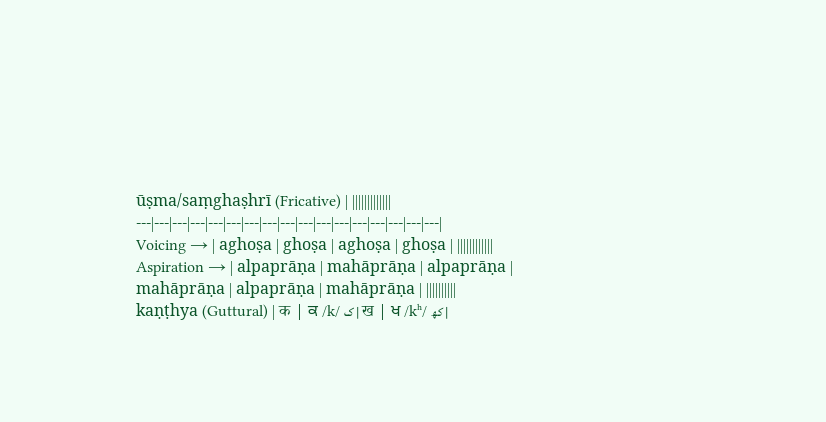ūṣma/saṃghaṣhrī (Fricative) | |||||||||||||
---|---|---|---|---|---|---|---|---|---|---|---|---|---|---|---|---|
Voicing → | aghoṣa | ghoṣa | aghoṣa | ghoṣa | ||||||||||||
Aspiration → | alpaprāṇa | mahāprāṇa | alpaprāṇa | mahāprāṇa | alpaprāṇa | mahāprāṇa | ||||||||||
kaṇṭhya (Guttural) | क | ਕ /k/ ک | ख | ਖ /kʰ/ کھ |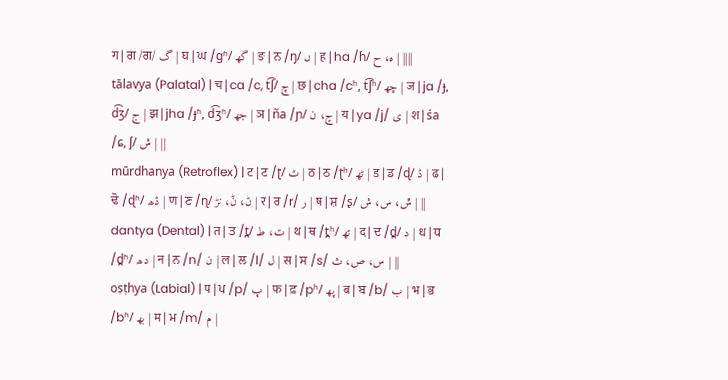ग | ਗ /ਗ/ گ | घ | ਘ /ɡʱ/ گھ | ङ | ਨ /ŋ/ ں | ह | ha /ɦ/ ه، ح | ||||
tālavya (Palatal) | च | ca /c, t͡ʃ/ چ | छ | cha /cʰ, t͡ʃʰ/ چھ | ज | ja /ɟ, d͡ʒ/ ج | झ | jha /ɟʱ, d͡ʒʱ/ جھ | ञ | ña /ɲ/ ڃ، ن | य | ya /j/ ی | श | śa /ɕ, ʃ/ ش | ||
mūrdhanya (Retroflex) | ट | ਟ /ʈ/ ٹ | ठ | ਠ /ʈʰ/ ٹھ | ड | ਡ /ɖ/ ڈ | ढ | ਢੋ /ɖʱ/ ڈھ | ण | ਣ /ɳ/ ڻ، ݨ، نڑ | र | ਰ /r/ ر | ष | ਸ਼ /ʂ/ ݜ، س، ش | ||
dantya (Dental) | त | ਤ /t̪/ ت، ط | थ | ਥ /t̪ʰ/ تھ | द | ਦ /d̪/ د | ध | ਧ /d̪ʱ/ دھ | न | ਨ /n/ ن | ल | ਲ /l/ ل | स | ਸ /s/ س، ص، ث | ||
oṣṭhya (Labial) | प | ਪ /p/ پ | फ | ਫ਼ /pʰ/ پھ | ब | ਬ /b/ ب | भ | ਭ /bʱ/ بھ | म | ਮ /m/ م |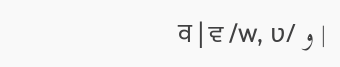व | ਵ /w, ʋ/ و |